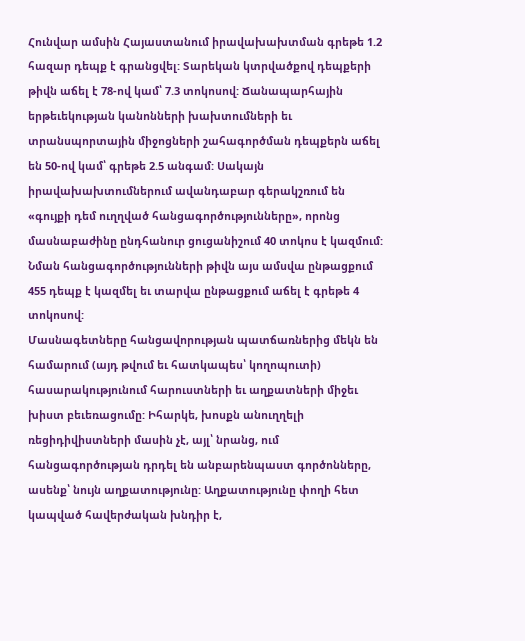Հունվար ամսին Հայաստանում իրավախախտման գրեթե 1.2 հազար դեպք է գրանցվել: Տարեկան կտրվածքով դեպքերի թիվն աճել է 78-ով կամ՝ 7.3 տոկոսով: Ճանապարհային երթեւեկության կանոնների խախտումների եւ տրանսպորտային միջոցների շահագործման դեպքերն աճել են 50-ով կամ՝ գրեթե 2.5 անգամ: Սակայն իրավախախտումներում ավանդաբար գերակշռում են «գույքի դեմ ուղղված հանցագործությունները», որոնց մասնաբաժինը ընդհանուր ցուցանիշում 40 տոկոս է կազմում: Նման հանցագործությունների թիվն այս ամսվա ընթացքում 455 դեպք է կազմել եւ տարվա ընթացքում աճել է գրեթե 4 տոկոսով:
Մասնագետները հանցավորության պատճառներից մեկն են համարում (այդ թվում եւ հատկապես՝ կողոպուտի) հասարակությունում հարուստների եւ աղքատների միջեւ խիստ բեւեռացումը: Իհարկե, խոսքն անուղղելի ռեցիդիվիստների մասին չէ, այլ՝ նրանց, ում հանցագործության դրդել են անբարենպաստ գործոնները, ասենք՝ նույն աղքատությունը: Աղքատությունը փողի հետ կապված հավերժական խնդիր է,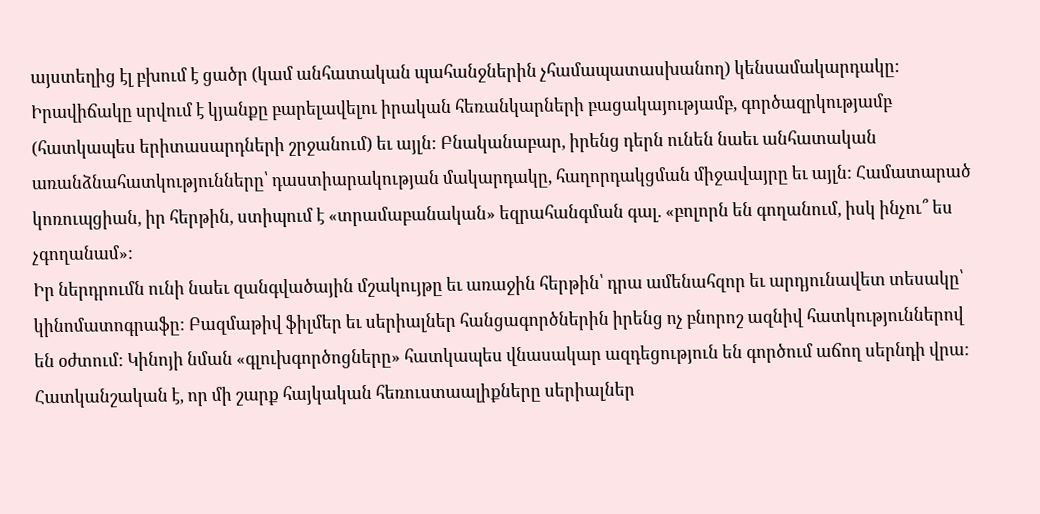այստեղից էլ բխում է ցածր (կամ անհատական պահանջներին չհամապատասխանող) կենսամակարդակը:
Իրավիճակը սրվում է կյանքը բարելավելու իրական հեռանկարների բացակայությամբ, գործազրկությամբ (հատկապես երիտասարդների շրջանում) եւ այլն: Բնականաբար, իրենց դերն ունեն նաեւ անհատական առանձնահատկությունները՝ դաստիարակության մակարդակը, հաղորդակցման միջավայրը եւ այլն: Համատարած կոռուպցիան, իր հերթին, ստիպում է «տրամաբանական» եզրահանգման գալ. «բոլորն են գողանում, իսկ ինչու՞ ես չգողանամ»:
Իր ներդրումն ունի նաեւ զանգվածային մշակույթը եւ առաջին հերթին՝ դրա ամենահզոր եւ արդյունավետ տեսակը՝ կինոմատոգրաֆը: Բազմաթիվ ֆիլմեր եւ սերիալներ հանցագործներին իրենց ոչ բնորոշ ազնիվ հատկություններով են օժտում: Կինոյի նման «գլուխգործոցները» հատկապես վնասակար ազդեցություն են գործում աճող սերնդի վրա: Հատկանշական է, որ մի շարք հայկական հեռուստաալիքները սերիալներ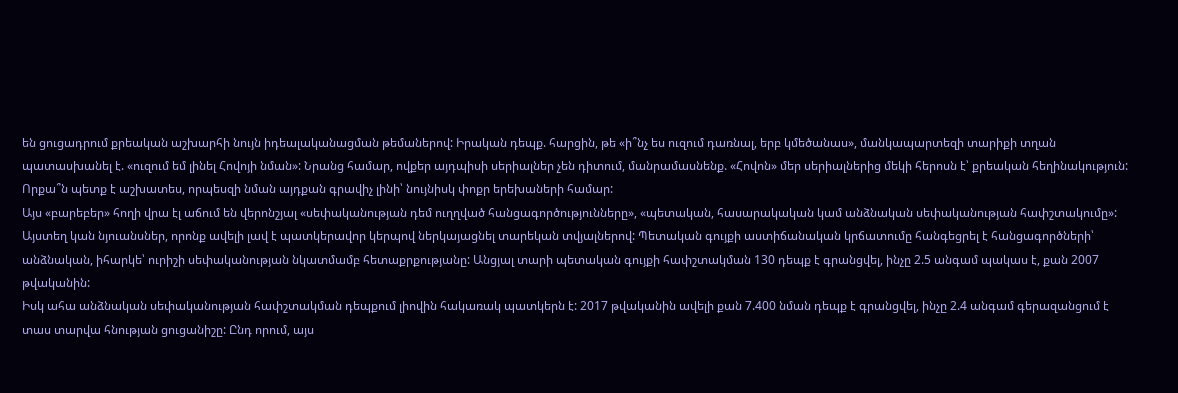են ցուցադրում քրեական աշխարհի նույն իդեալականացման թեմաներով: Իրական դեպք. հարցին, թե «ի՞նչ ես ուզում դառնալ, երբ կմեծանաս», մանկապարտեզի տարիքի տղան պատասխանել է. «ուզում եմ լինել Հովոյի նման»: Նրանց համար, ովքեր այդպիսի սերիալներ չեն դիտում, մանրամասնենք. «Հովոն» մեր սերիալներից մեկի հերոսն է՝ քրեական հեղինակություն: Որքա՞ն պետք է աշխատես, որպեսզի նման այդքան գրավիչ լինի՝ նույնիսկ փոքր երեխաների համար:
Այս «բարեբեր» հողի վրա էլ աճում են վերոնշյալ «սեփականության դեմ ուղղված հանցագործությունները», «պետական, հասարակական կամ անձնական սեփականության հափշտակումը»: Այստեղ կան նյուանսներ, որոնք ավելի լավ է պատկերավոր կերպով ներկայացնել տարեկան տվյալներով: Պետական գույքի աստիճանական կրճատումը հանգեցրել է հանցագործների՝ անձնական, իհարկե՝ ուրիշի սեփականության նկատմամբ հետաքրքությանը: Անցյալ տարի պետական գույքի հափշտակման 130 դեպք է գրանցվել, ինչը 2.5 անգամ պակաս է, քան 2007 թվականին:
Իսկ ահա անձնական սեփականության հափշտակման դեպքում լիովին հակառակ պատկերն է: 2017 թվականին ավելի քան 7.400 նման դեպք է գրանցվել, ինչը 2.4 անգամ գերազանցում է տաս տարվա հնության ցուցանիշը: Ընդ որում, այս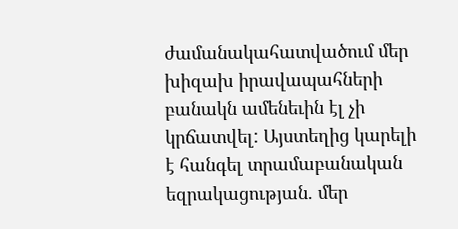ժամանակահատվածում մեր խիզախ իրավապահների բանակն ամենեւին էլ չի կրճատվել: Այստեղից կարելի է հանգել տրամաբանական եզրակացության. մեր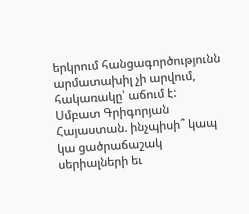երկրում հանցագործությունն արմատախիլ չի արվում, հակառակը՝ աճում է:
Սմբատ Գրիգորյան
Հայաստան. ինչպիսի՞ կապ կա ցածրաճաշակ սերիալների եւ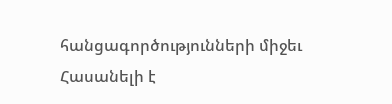հանցագործությունների միջեւ
Հասանելի է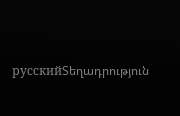русскийՏեղադրություն